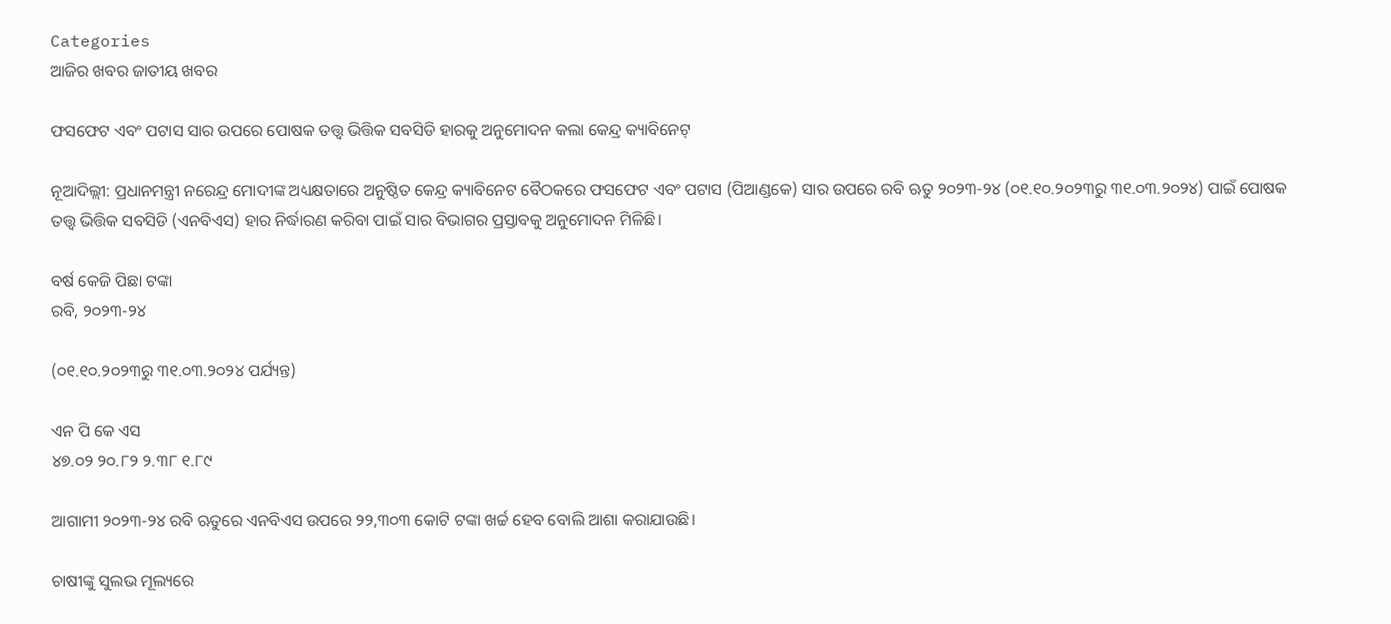Categories
ଆଜିର ଖବର ଜାତୀୟ ଖବର

ଫସଫେଟ ଏବଂ ପଟାସ ସାର ଉପରେ ପୋଷକ ତତ୍ତ୍ୱ ଭିତ୍ତିକ ସବସିଡି ହାରକୁ ଅନୁମୋଦନ କଲା କେନ୍ଦ୍ର କ୍ୟାବିନେଟ୍‌

ନୂଆଦିଲ୍ଲୀ: ପ୍ରଧାନମନ୍ତ୍ରୀ ନରେନ୍ଦ୍ର ମୋଦୀଙ୍କ ଅଧ୍ୟକ୍ଷତାରେ ଅନୁଷ୍ଠିତ କେନ୍ଦ୍ର କ୍ୟାବିନେଟ ବୈଠକରେ ଫସଫେଟ ଏବଂ ପଟାସ (ପିଆଣ୍ଡକେ) ସାର ଉପରେ ରବି ଋତୁ ୨୦୨୩-୨୪ (୦୧.୧୦.୨୦୨୩ରୁ ୩୧.୦୩.୨୦୨୪) ପାଇଁ ପୋଷକ ତତ୍ତ୍ୱ ଭିତ୍ତିକ ସବସିଡି (ଏନବିଏସ) ହାର ନିର୍ଦ୍ଧାରଣ କରିବା ପାଇଁ ସାର ବିଭାଗର ପ୍ରସ୍ତାବକୁ ଅନୁମୋଦନ ମିଳିଛି।

ବର୍ଷ କେଜି ପିଛା ଟଙ୍କା
ରବି, ୨୦୨୩-୨୪

(୦୧.୧୦.୨୦୨୩ରୁ ୩୧.୦୩.୨୦୨୪ ପର୍ଯ୍ୟନ୍ତ)

ଏନ ପି କେ ଏସ
୪୭.୦୨ ୨୦.୮୨ ୨.୩୮ ୧.୮୯

ଆଗାମୀ ୨୦୨୩-୨୪ ରବି ଋତୁରେ ଏନବିଏସ ଉପରେ ୨୨,୩୦୩ କୋଟି ଟଙ୍କା ଖର୍ଚ୍ଚ ହେବ ବୋଲି ଆଶା କରାଯାଉଛି।

ଚାଷୀଙ୍କୁ ସୁଲଭ ମୂଲ୍ୟରେ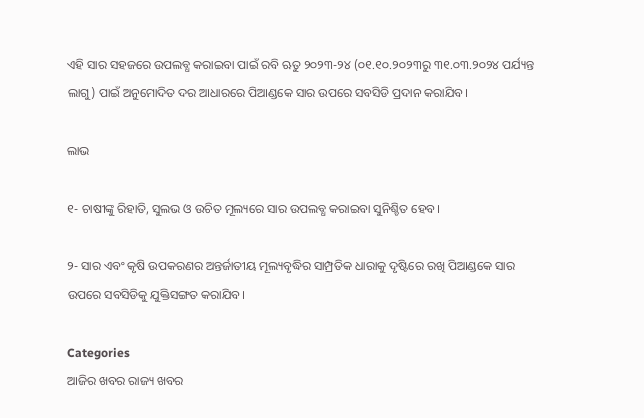ଏହି ସାର ସହଜରେ ଉପଲବ୍ଧ କରାଇବା ପାଇଁ ରବି ଋତୁ ୨୦୨୩-୨୪ (୦୧.୧୦.୨୦୨୩ରୁ ୩୧.୦୩.୨୦୨୪ ପର୍ଯ୍ୟନ୍ତ ଲାଗୁ) ପାଇଁ ଅନୁମୋଦିତ ଦର ଆଧାରରେ ପିଆଣ୍ଡକେ ସାର ଉପରେ ସବସିଡି ପ୍ରଦାନ କରାଯିବ।

ଲାଭ

୧- ଚାଷୀଙ୍କୁ ରିହାତି, ସୁଲଭ ଓ ଉଚିତ ମୂଲ୍ୟରେ ସାର ଉପଲବ୍ଧ କରାଇବା ସୁନିଶ୍ଚିତ ହେବ।

୨- ସାର ଏବଂ କୃଷି ଉପକରଣର ଅନ୍ତର୍ଜାତୀୟ ମୂଲ୍ୟବୃଦ୍ଧିର ସାମ୍ପ୍ରତିକ ଧାରାକୁ ଦୃଷ୍ଟିରେ ରଖି ପିଆଣ୍ଡକେ ସାର ଉପରେ ସବସିଡିକୁ ଯୁକ୍ତିସଙ୍ଗତ କରାଯିବ।

Categories
ଆଜିର ଖବର ରାଜ୍ୟ ଖବର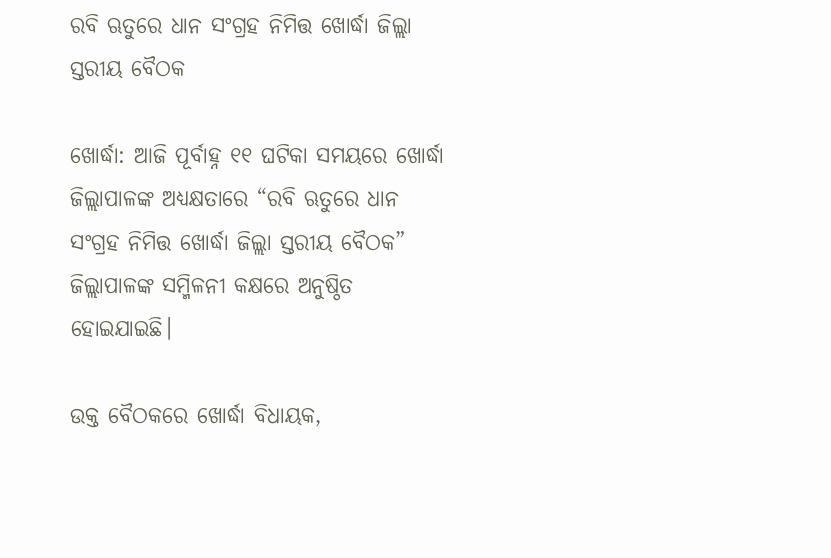ରବି ଋତୁରେ ଧାନ ସଂଗ୍ରହ ନିମିତ୍ତ ଖୋର୍ଦ୍ଧା ଜିଲ୍ଲା ସ୍ତରୀୟ ବୈଠକ

ଖୋର୍ଦ୍ଧା: ଆଜି ପୂର୍ବାହ୍ନ ୧୧ ଘଟିକା ସମୟରେ ଖୋର୍ଦ୍ଧା ଜିଲ୍ଲାପାଳଙ୍କ ଅଧ୍ୟକ୍ଷତାରେ “ରବି ଋତୁରେ ଧାନ ସଂଗ୍ରହ ନିମିତ୍ତ ଖୋର୍ଦ୍ଧା ଜିଲ୍ଲା ସ୍ତରୀୟ ବୈଠକ” ଜିଲ୍ଲାପାଳଙ୍କ ସମ୍ମିଳନୀ କକ୍ଷରେ ଅନୁଷ୍ଠିତ ହୋଇଯାଇଛି।

ଉକ୍ତ ବୈଠକରେ ଖୋର୍ଦ୍ଧା ବିଧାୟକ,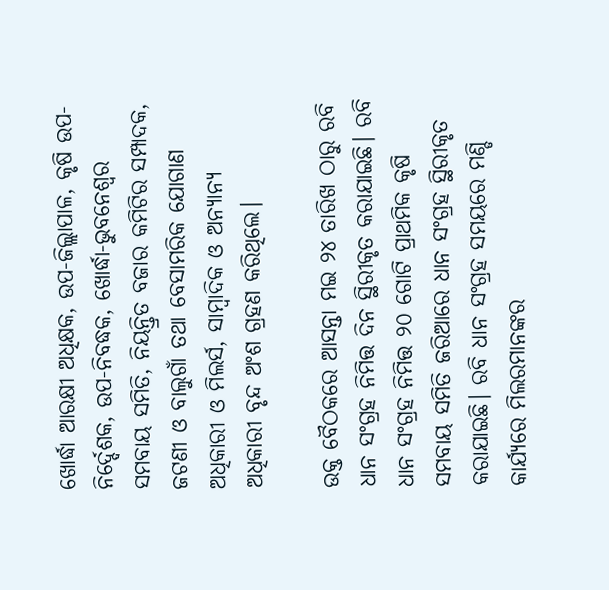ଖୋର୍ଦ୍ଧା ଆରକ୍ଷୀ ଅଧିକ୍ଷକ, ଉପ-ଜିଲ୍ଲାପାଳ, କୃଷି ଉପ-ନିର୍ଦ୍ଦେଶକ, ଉପ-ନିବଦ୍ଧକ, ଖୋର୍ଦ୍ଧା-ଭୁବନେଶ୍ଵର ସମବାୟ ସମିତି, ନିୟନ୍ତ୍ରିତ ବଜାର କମିଟିର ସମ୍ପାଦକ, ଜଟଣୀ ଓ ବାଲୁଗାଁ ତଥା ବେସାମରିକ ଯୋଗାଣ ଅଧିକାରୀ ଓ ମିଲର୍ସ, ସାମ୍ବାଦିକ ଓ ଅନ୍ୟାନ୍ୟ ଅଧିକାରୀ ବୃନ୍ଦ ଅଂଶ ଗ୍ରହଣ କରିଥିଲେ।

ଉକ୍ତ ବୈଠକରେ ଆସନ୍ତା ମଇ ୨୪ ତାରିଖ ଠାରୁ ରବି ଧାନ ସଂଗ୍ରହ ନିମିତ୍ତ ଦିନ ସ୍ଥିରୀକୃତ କରାଯାଇଛି। ରବି ଧାନ ସଂଗ୍ରହ ନିମିତ୍ତ ୨୦ ଗୋଟି ପ୍ରାଥମିକ କୃଷି ସମବାୟ ସମିତି ଜରିଆରେ ଧାନ ସଂଗ୍ରହ ସ୍ଥିରୀକୃତ କରାଯାଇଛି। ରବି ଧାନ ସଂଗ୍ରହ ସମୟରେ ମଣ୍ଡି କାର୍ଯ୍ୟରେ ମିଲରମାନଙ୍କର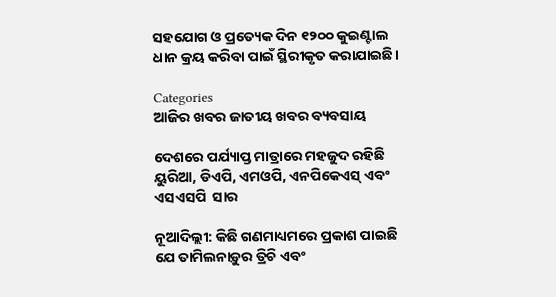ସହଯୋଗ ଓ ପ୍ରତ୍ୟେକ ଦିନ ୧୨୦୦ କୁଇଣ୍ଟାଲ ଧାନ କ୍ରୟ କରିବା ପାଇଁ ସ୍ଥିରୀକୃତ କରାଯାଇଛି।

Categories
ଆଜିର ଖବର ଜାତୀୟ ଖବର ବ୍ୟବସାୟ

ଦେଶରେ ପର୍ଯ୍ୟାପ୍ତ ମାତ୍ରାରେ ମହଜୁଦ ରହିଛି ୟୁରିଆ, ଡିଏପି, ଏମଓପି, ଏନପିକେଏସ୍ ଏବଂ ଏସଏସପି  ସାର

ନୂଆଦିଲ୍ଲୀ: କିଛି ଗଣମାଧ୍ୟମରେ ପ୍ରକାଶ ପାଇଛି ଯେ ତାମିଲନାଡ଼ୁର ତ୍ରିଚି ଏବଂ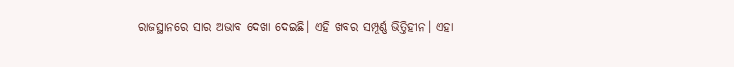ରାଜସ୍ଥାନରେ ସାର ଅଭାବ ଦେଖା ଦେଇଛି। ଏହି ଖବର ସମ୍ପୂର୍ଣ୍ଣ ଭିତ୍ତିହୀନ। ଏହା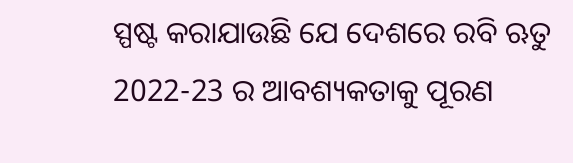ସ୍ପଷ୍ଟ କରାଯାଉଛି ଯେ ଦେଶରେ ରବି ଋତୁ 2022-23 ର ଆବଶ୍ୟକତାକୁ ପୂରଣ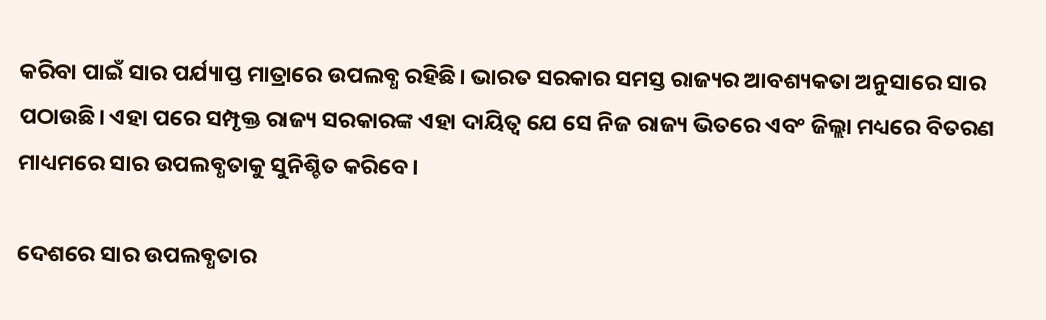କରିବା ପାଇଁ ସାର ପର୍ଯ୍ୟାପ୍ତ ମାତ୍ରାରେ ଉପଲବ୍ଧ ରହିଛି। ଭାରତ ସରକାର ସମସ୍ତ ରାଜ୍ୟର ଆବଶ୍ୟକତା ଅନୁସାରେ ସାର ପଠାଉଛି। ଏହା ପରେ ସମ୍ପୃକ୍ତ ରାଜ୍ୟ ସରକାରଙ୍କ ଏହା ଦାୟିତ୍ବ ଯେ ସେ ନିଜ ରାଜ୍ୟ ଭିତରେ ଏବଂ ଜିଲ୍ଲା ମଧ୍ୟରେ ବିତରଣ ମାଧ୍ୟମରେ ସାର ଉପଲବ୍ଧତାକୁ ସୁନିଶ୍ଚିତ କରିବେ।

ଦେଶରେ ସାର ଉପଲବ୍ଧତାର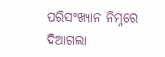ପରିସଂଖ୍ୟାନ ନିମ୍ନରେ ଦିଆଗଲା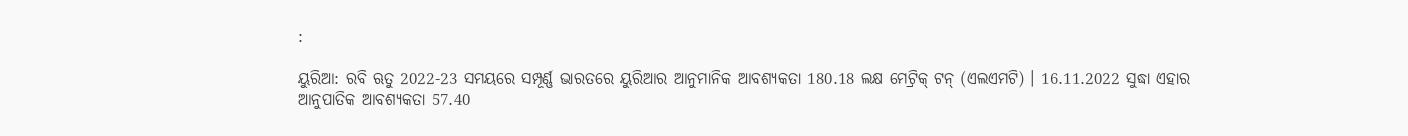:

ୟୁରିଆ: ରବି ଋତୁ 2022-23 ସମୟରେ ସମ୍ପୂର୍ଣ୍ଣ ଭାରତରେ ୟୁରିଆର ଆନୁମାନିକ ଆବଶ୍ୟକତା 180.18 ଲକ୍ଷ ମେଟ୍ରିକ୍ ଟନ୍ (ଏଲଏମଟି) । 16.11.2022 ସୁଦ୍ଧା ଏହାର ଆନୁପାତିକ ଆବଶ୍ୟକତା 57.40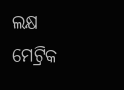ଲକ୍ଷ ମେଟ୍ରିକ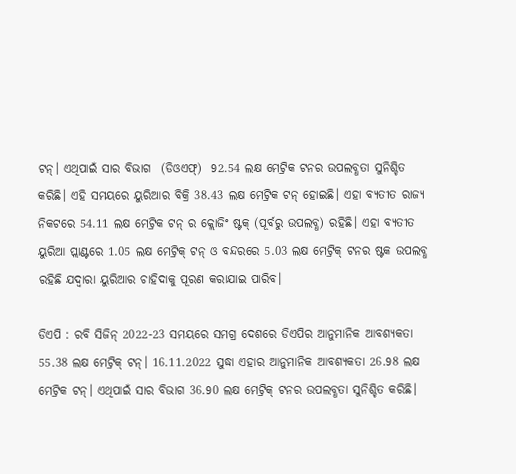ଟନ୍। ଏଥିପାଇଁ ସାର ବିଭାଗ  (ଡିଓଏଫ୍‌)  92.54 ଲକ୍ଷ ମେଟ୍ରିକ ଟନର ଉପଲବ୍ଧତା ସୁନିଶ୍ଚିତ କରିଛି। ଏହି ସମୟରେ ୟୁରିଆର ବିକ୍ରି 38.43 ଲକ୍ଷ ମେଟ୍ରିକ ଟନ୍ ହୋଇଛି। ଏହା ବ୍ୟତୀତ ରାଜ୍ୟ ନିକଟରେ 54.11 ଲକ୍ଷ ମେଟ୍ରିକ ଟନ୍ ର କ୍ଲୋଜିଂ ଷ୍ଟକ୍ (ପୂର୍ବରୁ ଉପଲବ୍ଧ) ରହିଛି। ଏହା ବ୍ୟତୀତ ୟୁରିଆ ପ୍ଲାଣ୍ଟରେ 1.05 ଲକ୍ଷ ମେଟ୍ରିକ୍ ଟନ୍ ଓ ବନ୍ଦରରେ 5.03 ଲକ୍ଷ ମେଟ୍ରିକ୍ ଟନର ଷ୍ଟକ ଉପଲବ୍ଧ ରହିଛି ଯଦ୍ବାରା ୟୁରିଆର ଚାହିଦାକୁ ପୂରଣ କରାଯାଇ ପାରିବ।

ଡିଏପି : ରବି ସିଜିନ୍ 2022-23 ସମୟରେ ସମଗ୍ର ଦେଶରେ ଡିଏପିର ଆନୁମାନିକ ଆବଶ୍ୟକତା 55.38 ଲକ୍ଷ ମେଟ୍ରିକ୍ ଟନ୍। 16.11.2022 ସୁଦ୍ଧା ଏହାର ଆନୁମାନିକ ଆବଶ୍ୟକତା 26.98 ଲକ୍ଷ ମେଟ୍ରିକ ଟନ୍। ଏଥିପାଇଁ ସାର ବିଭାଗ 36.90 ଲକ୍ଷ ମେଟ୍ରିକ୍ ଟନର ଉପଲବ୍ଧତା ସୁନିଶ୍ଚିତ କରିଛି।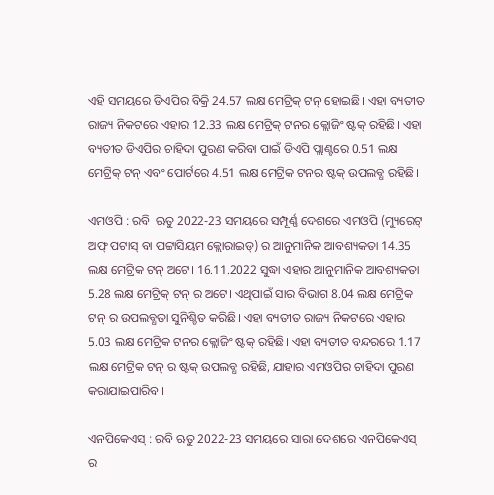ଏହି ସମୟରେ ଡିଏପିର ବିକ୍ରି 24.57 ଲକ୍ଷ ମେଟ୍ରିକ୍ ଟନ୍ ହୋଇଛି। ଏହା ବ୍ୟତୀତ ରାଜ୍ୟ ନିକଟରେ ଏହାର 12.33 ଲକ୍ଷ ମେଟ୍ରିକ୍ ଟନର କ୍ଲୋଜିଂ ଷ୍ଟକ୍ ରହିଛି। ଏହା ବ୍ୟତୀତ ଡିଏପିର ଚାହିଦା ପୁରଣ କରିବା ପାଇଁ ଡିଏପି ପ୍ଲାଣ୍ଟରେ 0.51 ଲକ୍ଷ ମେଟ୍ରିକ୍ ଟନ୍ ଏବଂ ପୋର୍ଟରେ 4.51 ଲକ୍ଷ ମେଟ୍ରିକ ଟନର ଷ୍ଟକ୍ ଉପଲବ୍ଧ ରହିଛି।

ଏମଓପି : ରବି  ଋତୁ 2022-23 ସମୟରେ ସମ୍ପୂର୍ଣ୍ଣ ଦେଶରେ ଏମଓପି (ମ୍ୟୁରେଟ୍ ଅଫ୍ ପଟାସ୍ ବା ପଟ୍ଟାସିୟମ କ୍ଲୋରାଇଡ୍‌) ର ଆନୁମାନିକ ଆବଶ୍ୟକତା 14.35 ଲକ୍ଷ ମେଟ୍ରିକ ଟନ୍ ଅଟେ। 16.11.2022 ସୁଦ୍ଧା ଏହାର ଆନୁମାନିକ ଆବଶ୍ୟକତା 5.28 ଲକ୍ଷ ମେଟ୍ରିକ୍ ଟନ୍ ର ଅଟେ। ଏଥିପାଇଁ ସାର ବିଭାଗ 8.04 ଲକ୍ଷ ମେଟ୍ରିକ ଟନ୍ ର ଉପଲବ୍ଧତା ସୁନିଶ୍ଚିତ କରିଛି। ଏହା ବ୍ୟତୀତ ରାଜ୍ୟ ନିକଟରେ ଏହାର 5.03 ଲକ୍ଷ ମେଟ୍ରିକ ଟନର କ୍ଲୋଜିଂ ଷ୍ଟକ୍ ରହିଛି। ଏହା ବ୍ୟତୀତ ବନ୍ଦରରେ 1.17 ଲକ୍ଷ ମେଟ୍ରିକ ଟନ୍ ର ଷ୍ଟକ୍ ଉପଲବ୍ଧ ରହିଛି, ଯାହାର ଏମଓପିର ଚାହିଦା ପୁରଣ କରାଯାଇପାରିବ।

ଏନପିକେଏସ୍ : ରବି ଋତୁ 2022-23 ସମୟରେ ସାରା ଦେଶରେ ଏନପିକେଏସ୍ ର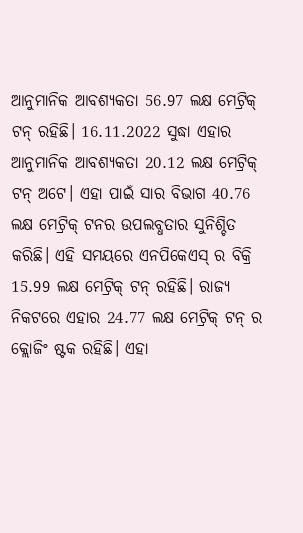ଆନୁମାନିକ ଆବଶ୍ୟକତା 56.97 ଲକ୍ଷ ମେଟ୍ରିକ୍ ଟନ୍ ରହିଛି। 16.11.2022 ସୁଦ୍ଧା ଏହାର ଆନୁମାନିକ ଆବଶ୍ୟକତା 20.12 ଲକ୍ଷ ମେଟ୍ରିକ୍ ଟନ୍ ଅଟେ। ଏହା ପାଇଁ ସାର ବିଭାଗ 40.76 ଲକ୍ଷ ମେଟ୍ରିକ୍ ଟନର ଉପଲବ୍ଧତାର ସୁନିଶ୍ଚିତ କରିଛି। ଏହି ସମୟରେ ଏନପିକେଏସ୍ ର ବିକ୍ରି 15.99 ଲକ୍ଷ ମେଟ୍ରିକ୍ ଟନ୍ ରହିଛି। ରାଜ୍ୟ ନିକଟରେ ଏହାର 24.77 ଲକ୍ଷ ମେଟ୍ରିକ୍ ଟନ୍ ର କ୍ଲୋଜିଂ ଷ୍ଟକ ରହିଛି। ଏହା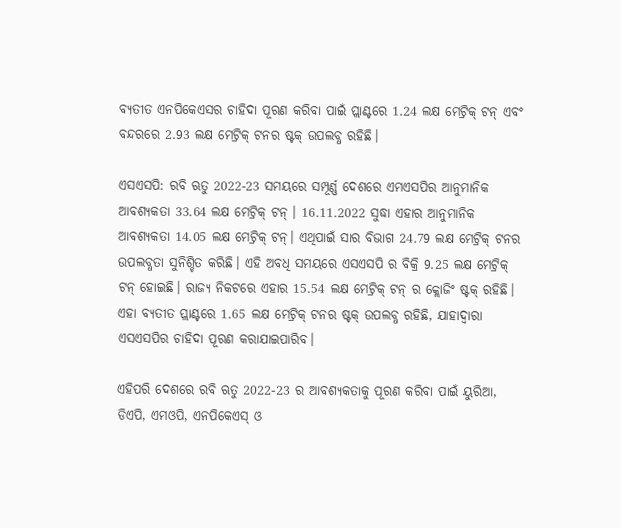ବ୍ୟତୀତ ଏନପିକେଏସର ଚାହିଦା ପୂରଣ କରିବା ପାଇଁ ପ୍ଲାଣ୍ଟରେ 1.24 ଲକ୍ଷ ମେଟ୍ରିକ୍ ଟନ୍ ଏବଂ ବନ୍ଦରରେ 2.93 ଲକ୍ଷ ମେଟ୍ରିକ୍ ଟନର ଷ୍ଟକ୍ ଉପଲବ୍ଧ ରହିଛି।

ଏସଏସପି: ରବି ଋତୁ 2022-23 ସମୟରେ ସମ୍ପୂର୍ଣ୍ଣ ଦେଶରେ ଏମଏସପିର ଆନୁମାନିକ ଆବଶ୍ୟକତା 33.64 ଲକ୍ଷ ମେଟ୍ରିକ୍ ଟନ୍ । 16.11.2022 ସୁଦ୍ଧା ଏହାର ଆନୁମାନିକ ଆବଶ୍ୟକତା 14.05 ଲକ୍ଷ ମେଟ୍ରିକ୍ ଟନ୍। ଏଥିପାଇଁ ସାର ବିଭାଗ 24.79 ଲକ୍ଷ ମେଟ୍ରିକ୍ ଟନର ଉପଲବ୍ଧତା ସୁନିଶ୍ଚିତ କରିଛି। ଏହି ଅବଧି ସମୟରେ ଏସଏସପି ର ବିକ୍ରି 9.25 ଲକ୍ଷ ମେଟ୍ରିକ୍ ଟନ୍ ହୋଇଛି। ରାଜ୍ୟ ନିକଟରେ ଏହାର 15.54 ଲକ୍ଷ ମେଟ୍ରିକ୍ ଟନ୍ ର କ୍ଲୋଜିଂ ଷ୍ଟକ୍ ରହିଛି। ଏହା ବ୍ୟତୀତ ପ୍ଲାଣ୍ଟରେ 1.65 ଲକ୍ଷ ମେଟ୍ରିକ୍ ଟନର ଷ୍ଟକ୍ ଉପଲବ୍ଧ ରହିଛି, ଯାହାଦ୍ବାରା ଏସଏସପିର ଚାହିଦା ପୂରଣ କରାଯାଇପାରିବ।

ଏହିପରି ଦେଶରେ ରବି ଋତୁ 2022-23 ର ଆବଶ୍ୟକତାକୁ ପୂରଣ କରିବା ପାଇଁ ୟୁରିଆ, ଡିଏପି, ଏମଓପି, ଏନପିକେଏସ୍ ଓ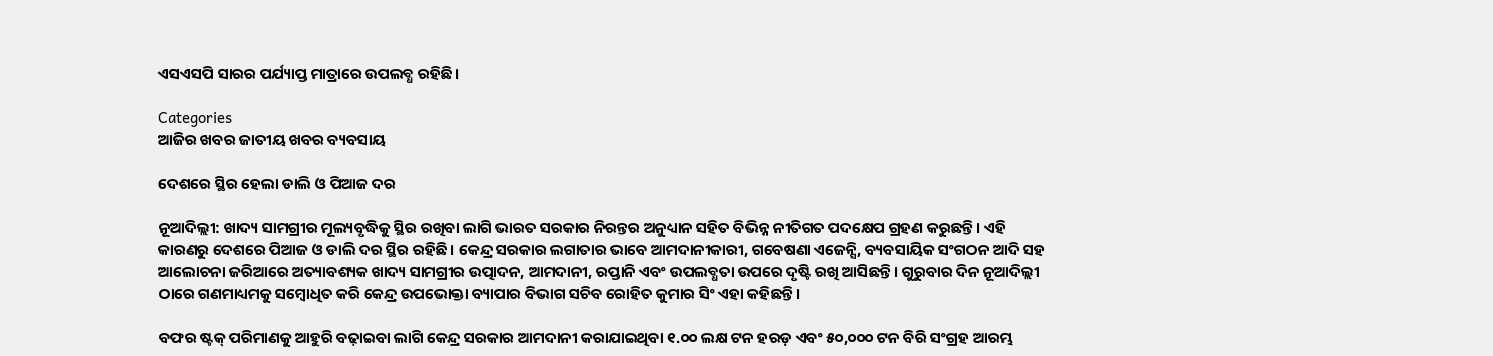ଏସଏସପି ସାରର ପର୍ଯ୍ୟାପ୍ତ ମାତ୍ରାରେ ଉପଲବ୍ଧ ରହିଛି।

Categories
ଆଜିର ଖବର ଜାତୀୟ ଖବର ବ୍ୟବସାୟ

ଦେଶରେ ସ୍ଥିର ହେଲା ଡାଲି ଓ ପିଆଜ ଦର

ନୂଆଦିଲ୍ଲୀ: ଖାଦ୍ୟ ସାମଗ୍ରୀର ମୂଲ୍ୟବୃଦ୍ଧିକୁ ସ୍ଥିର ରଖିବା ଲାଗି ଭାରତ ସରକାର ନିରନ୍ତର ଅନୁଧ୍ୟାନ ସହିତ ବିଭିନ୍ନ ନୀତିଗତ ପଦକ୍ଷେପ ଗ୍ରହଣ କରୁଛନ୍ତି। ଏହି କାରଣରୁ ଦେଶରେ ପିଆଜ ଓ ଡାଲି ଦର ସ୍ଥିର ରହିଛି। କେନ୍ଦ୍ର ସରକାର ଲଗାତାର ଭାବେ ଆମଦାନୀକାରୀ, ଗବେଷଣା ଏଜେନ୍ସି, ବ୍ୟବସାୟିକ ସଂଗଠନ ଆଦି ସହ ଆଲୋଚନା ଜରିଆରେ ଅତ୍ୟାବଶ୍ୟକ ଖାଦ୍ୟ ସାମଗ୍ରୀର ଉତ୍ପାଦନ, ଆମଦାନୀ, ରପ୍ତାନି ଏବଂ ଉପଲବ୍ଧତା ଉପରେ ଦୃଷ୍ଟି ରଖି ଆସିଛନ୍ତି। ଗୁରୁବାର ଦିନ ନୂଆଦିଲ୍ଲୀ ଠାରେ ଗଣମାଧ୍ୟମକୁ ସମ୍ବୋଧିତ କରି କେନ୍ଦ୍ର ଉପଭୋକ୍ତା ବ୍ୟାପାର ବିଭାଗ ସଚିବ ରୋହିତ କୁମାର ସିଂ ଏହା କହିଛନ୍ତି।

ବଫର ଷ୍ଟକ୍‌ ପରିମାଣକୁ ଆହୁରି ବଢ଼ାଇବା ଲାଗି କେନ୍ଦ୍ର ସରକାର ଆମଦାନୀ କରାଯାଇଥିବା ୧.୦୦ ଲକ୍ଷ ଟନ ହରଡ଼ ଏବଂ ୫୦,୦୦୦ ଟନ ବିରି ସଂଗ୍ରହ ଆରମ୍ଭ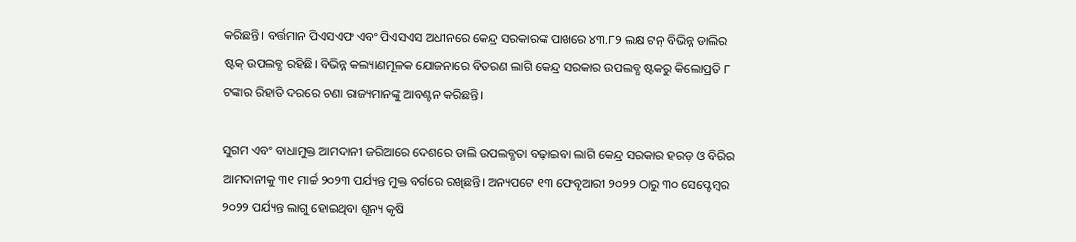କରିଛନ୍ତି। ବର୍ତ୍ତମାନ ପିଏସଏଫ ଏବଂ ପିଏସଏସ ଅଧୀନରେ କେନ୍ଦ୍ର ସରକାରଙ୍କ ପାଖରେ ୪୩.୮୨ ଲକ୍ଷ ଟନ୍‌ ବିଭିନ୍ନ ଡାଲିର ଷ୍ଟକ୍‌ ଉପଲବ୍ଧ ରହିଛି। ବିଭିନ୍ନ କଲ୍ୟାଣମୂଳକ ଯୋଜନାରେ ବିତରଣ ଲାଗି କେନ୍ଦ୍ର ସରକାର ଉପଲବ୍ଧ ଷ୍ଟକରୁ କିଲୋପ୍ରତି ୮ ଟଙ୍କାର ରିହାତି ଦରରେ ଚଣା ରାଜ୍ୟମାନଙ୍କୁ ଆବଣ୍ଟନ କରିଛନ୍ତି।

ସୁଗମ ଏବଂ ବାଧାମୁକ୍ତ ଆମଦାନୀ ଜରିଆରେ ଦେଶରେ ଡାଲି ଉପଲବ୍ଧତା ବଢ଼ାଇବା ଲାଗି କେନ୍ଦ୍ର ସରକାର ହରଡ଼ ଓ ବିରିର ଆମଦାନୀକୁ ୩୧ ମାର୍ଚ୍ଚ ୨୦୨୩ ପର୍ଯ୍ୟନ୍ତ ମୁକ୍ତ ବର୍ଗରେ ରଖିଛନ୍ତି। ଅନ୍ୟପଟେ ୧୩ ଫେବୃଆରୀ ୨୦୨୨ ଠାରୁ ୩୦ ସେପ୍ଟେମ୍ବର ୨୦୨୨ ପର୍ଯ୍ୟନ୍ତ ଲାଗୁ ହୋଇଥିବା ଶୂନ୍ୟ କୃଷି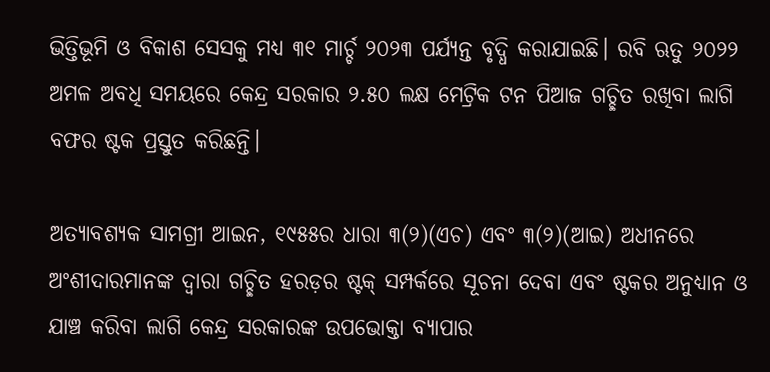ଭିତ୍ତିଭୂମି ଓ ବିକାଶ ସେସକୁ ମଧ୍ୟ ୩୧ ମାର୍ଚ୍ଚ ୨୦୨୩ ପର୍ଯ୍ୟନ୍ତ ବୃଦ୍ଧି କରାଯାଇଛି। ରବି ଋତୁ ୨୦୨୨ ଅମଳ ଅବଧି ସମୟରେ କେନ୍ଦ୍ର ସରକାର ୨.୫୦ ଲକ୍ଷ ମେଟ୍ରିକ ଟନ ପିଆଜ ଗଚ୍ଛିତ ରଖିବା ଲାଗି ବଫର ଷ୍ଟକ ପ୍ରସ୍ତୁତ କରିଛନ୍ତି।

ଅତ୍ୟାବଶ୍ୟକ ସାମଗ୍ରୀ ଆଇନ, ୧୯୫୫ର ଧାରା ୩(୨)(ଏଚ) ଏବଂ ୩(୨)(ଆଇ) ଅଧୀନରେ ଅଂଶୀଦାରମାନଙ୍କ ଦ୍ବାରା ଗଚ୍ଛିତ ହରଡ଼ର ଷ୍ଟକ୍‌ ସମ୍ପର୍କରେ ସୂଚନା ଦେବା ଏବଂ ଷ୍ଟକର ଅନୁଧ୍ୟାନ ଓ ଯାଞ୍ଚ କରିବା ଲାଗି କେନ୍ଦ୍ର ସରକାରଙ୍କ ଉପଭୋକ୍ତା ବ୍ୟାପାର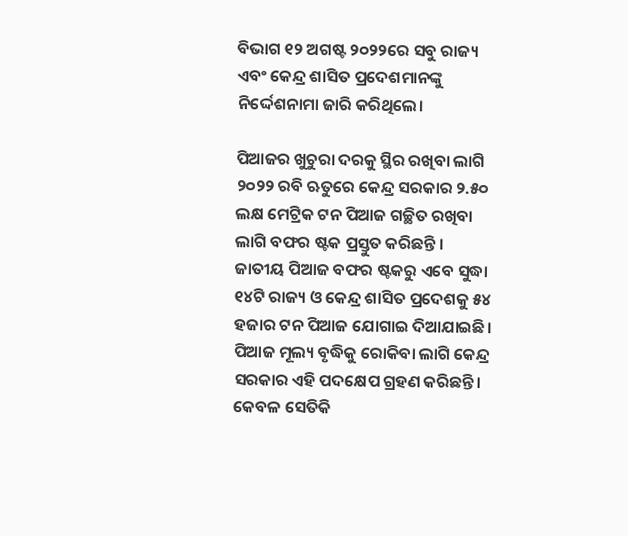ବିଭାଗ ୧୨ ଅଗଷ୍ଟ ୨୦୨୨ରେ ସବୁ ରାଜ୍ୟ ଏବଂ କେନ୍ଦ୍ର ଶାସିତ ପ୍ରଦେଶମାନଙ୍କୁ ନିର୍ଦ୍ଦେଶନାମା ଜାରି କରିଥିଲେ।

ପିଆଜର ଖୁଚୁରା ଦରକୁ ସ୍ଥିର ରଖିବା ଲାଗି ୨୦୨୨ ରବି ଋତୁରେ କେନ୍ଦ୍ର ସରକାର ୨.୫୦ ଲକ୍ଷ ମେଟ୍ରିକ ଟନ ପିଆଜ ଗଚ୍ଛିତ ରଖିବା ଲାଗି ବଫର ଷ୍ଟକ ପ୍ରସ୍ତୁତ କରିଛନ୍ତି । ଜାତୀୟ ପିଆଜ ବଫର ଷ୍ଟକରୁ ଏବେ ସୁଦ୍ଧା ୧୪ଟି ରାଜ୍ୟ ଓ କେନ୍ଦ୍ର ଶାସିତ ପ୍ରଦେଶକୁ ୫୪ ହଜାର ଟନ ପିଆଜ ଯୋଗାଇ ଦିଆଯାଇଛି। ପିଆଜ ମୂଲ୍ୟ ବୃଦ୍ଧିକୁ ରୋକିବା ଲାଗି କେନ୍ଦ୍ର ସରକାର ଏହି ପଦକ୍ଷେପ ଗ୍ରହଣ କରିଛନ୍ତି। କେବଳ ସେତିକି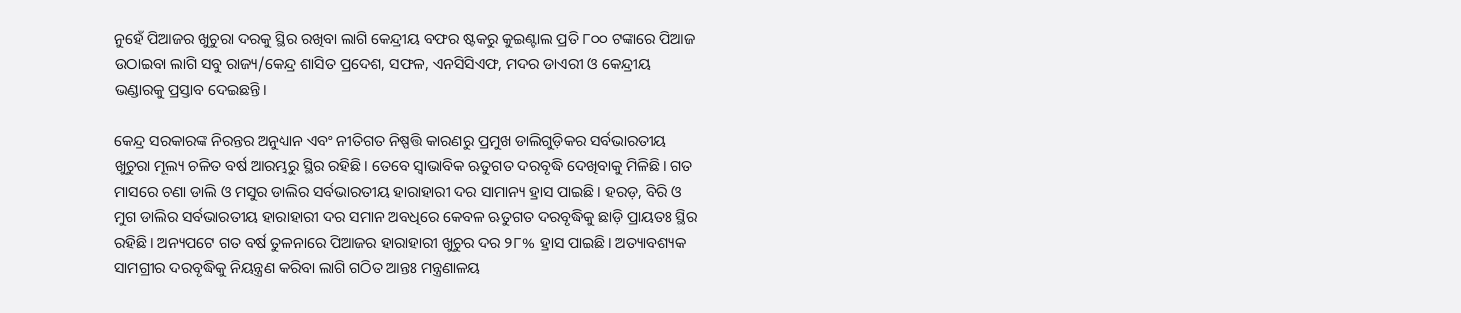ନୁହେଁ ପିଆଜର ଖୁଚୁରା ଦରକୁ ସ୍ଥିର ରଖିବା ଲାଗି କେନ୍ଦ୍ରୀୟ ବଫର ଷ୍ଟକରୁ କୁଇଣ୍ଟାଲ ପ୍ରତି ୮୦୦ ଟଙ୍କାରେ ପିଆଜ ଉଠାଇବା ଲାଗି ସବୁ ରାଜ୍ୟ/କେନ୍ଦ୍ର ଶାସିତ ପ୍ରଦେଶ, ସଫଳ, ଏନସିସିଏଫ, ମଦର ଡାଏରୀ ଓ କେନ୍ଦ୍ରୀୟ ଭଣ୍ଡାରକୁ ପ୍ରସ୍ତାବ ଦେଇଛନ୍ତି।

କେନ୍ଦ୍ର ସରକାରଙ୍କ ନିରନ୍ତର ଅନୁଧ୍ୟାନ ଏବଂ ନୀତିଗତ ନିଷ୍ପତ୍ତି କାରଣରୁ ପ୍ରମୁଖ ଡାଲିଗୁଡ଼ିକର ସର୍ବଭାରତୀୟ ଖୁଚୁରା ମୂଲ୍ୟ ଚଳିତ ବର୍ଷ ଆରମ୍ଭରୁ ସ୍ଥିର ରହିଛି। ତେବେ ସ୍ବାଭାବିକ ଋତୁଗତ ଦରବୃଦ୍ଧି ଦେଖିବାକୁ ମିଳିଛି। ଗତ ମାସରେ ଚଣା ଡାଲି ଓ ମସୁର ଡାଲିର ସର୍ବଭାରତୀୟ ହାରାହାରୀ ଦର ସାମାନ୍ୟ ହ୍ରାସ ପାଇଛି। ହରଡ଼, ବିରି ଓ ମୁଗ ଡାଲିର ସର୍ବଭାରତୀୟ ହାରାହାରୀ ଦର ସମାନ ଅବଧିରେ କେବଳ ଋତୁଗତ ଦରବୃଦ୍ଧିକୁ ଛାଡ଼ି ପ୍ରାୟତଃ ସ୍ଥିର ରହିଛି। ଅନ୍ୟପଟେ ଗତ ବର୍ଷ ତୁଳନାରେ ପିଆଜର ହାରାହାରୀ ଖୁଚୁର ଦର ୨୮% ହ୍ରାସ ପାଇଛି। ଅତ୍ୟାବଶ୍ୟକ ସାମଗ୍ରୀର ଦରବୃଦ୍ଧିକୁ ନିୟନ୍ତ୍ରଣ କରିବା ଲାଗି ଗଠିତ ଆନ୍ତଃ ମନ୍ତ୍ରଣାଳୟ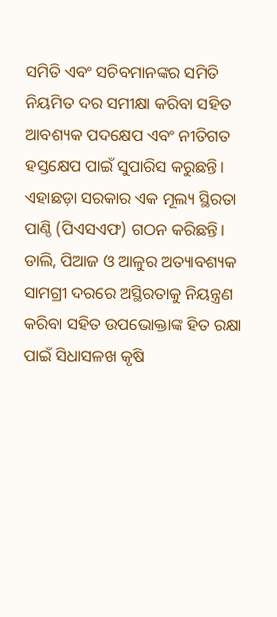ସମିତି ଏବଂ ସଚିବମାନଙ୍କର ସମିତି ନିୟମିତ ଦର ସମୀକ୍ଷା କରିବା ସହିତ ଆବଶ୍ୟକ ପଦକ୍ଷେପ ଏବଂ ନୀତିଗତ ହସ୍ତକ୍ଷେପ ପାଇଁ ସୁପାରିସ କରୁଛନ୍ତି। ଏହାଛଡ଼ା ସରକାର ଏକ ମୂଲ୍ୟ ସ୍ଥିରତା ପାଣ୍ଠି (ପିଏସଏଫ) ଗଠନ କରିଛନ୍ତି। ଡାଲି, ପିଆଜ ଓ ଆଳୁର ଅତ୍ୟାବଶ୍ୟକ ସାମଗ୍ରୀ ଦରରେ ଅସ୍ଥିରତାକୁ ନିୟନ୍ତ୍ରଣ କରିବା ସହିତ ଉପଭୋକ୍ତାଙ୍କ ହିତ ରକ୍ଷା ପାଇଁ ସିଧାସଳଖ କୃଷି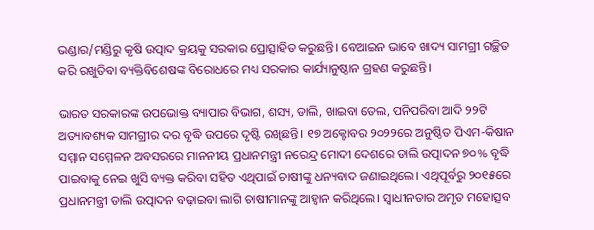ଭଣ୍ଡାର/ମଣ୍ଡିରୁ କୃଷି ଉତ୍ପାଦ କ୍ରୟକୁ ସରକାର ପ୍ରୋତ୍ସାହିତ କରୁଛନ୍ତି। ବେଆଇନ ଭାବେ ଖାଦ୍ୟ ସାମଗ୍ରୀ ଗଚ୍ଛିତ କରି ରଖୁତିବା ବ୍ୟକ୍ତିବିଶେଷଙ୍କ ବିରୋଧରେ ମଧ୍ୟ ସରକାର କାର୍ଯ୍ୟାନୁଷ୍ଠାନ ଗ୍ରହଣ କରୁଛନ୍ତି।

ଭାରତ ସରକାରଙ୍କ ଉପଭୋକ୍ତ ବ୍ୟାପାର ବିଭାଗ, ଶସ୍ୟ, ଡାଲି, ଖାଇବା ତେଲ, ପନିପରିବା ଆଦି ୨୨ଟି ଅତ୍ୟାବଶ୍ୟକ ସାମଗ୍ରୀର ଦର ବୃଦ୍ଧି ଉପରେ ଦୃଷ୍ଟି ରଖିଛନ୍ତି। ୧୭ ଅକ୍ଟୋବର ୨୦୨୨ରେ ଅନୁଷ୍ଠିତ ପିଏମ-କିଷାନ ସମ୍ମାନ ସମ୍ମେଳନ ଅବସରରେ ମାନନୀୟ ପ୍ରଧାନମନ୍ତ୍ରୀ ନରେନ୍ଦ୍ର ମୋଦୀ ଦେଶରେ ଡାଲି ଉତ୍ପାଦନ ୭୦% ବୃଦ୍ଧି ପାଇବାକୁ ନେଇ ଖୁସି ବ୍ୟକ୍ତ କରିବା ସହିତ ଏଥିପାଇଁ ଚାଷୀଙ୍କୁ ଧନ୍ୟବାଦ ଜଣାଇଥିଲେ। ଏଥିପୂର୍ବରୁ ୨୦୧୫ରେ ପ୍ରଧାନମନ୍ତ୍ରୀ ଡାଲି ଉତ୍ପାଦନ ବଢ଼ାଇବା ଲାଗି ଚାଷୀମାନଙ୍କୁ ଆହ୍ବାନ କରିଥିଲେ। ସ୍ବାଧୀନତାର ଅମୃତ ମହୋତ୍ସବ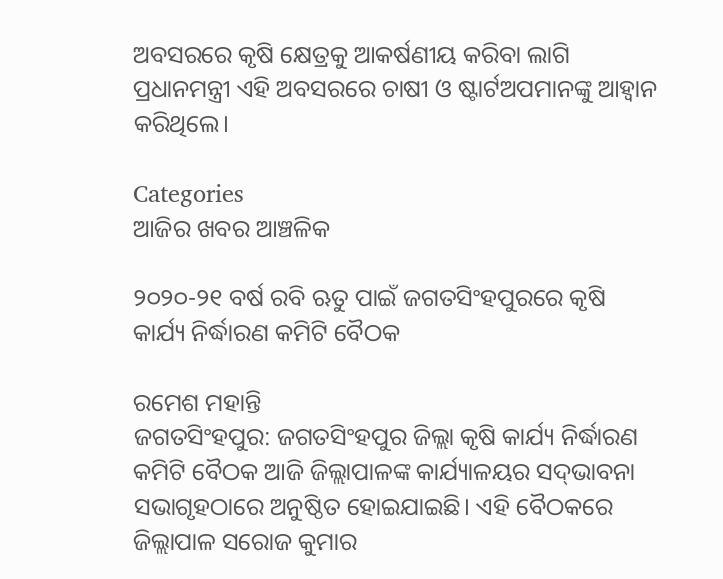ଅବସରରେ କୃଷି କ୍ଷେତ୍ରକୁ ଆକର୍ଷଣୀୟ କରିବା ଲାଗି ପ୍ରଧାନମନ୍ତ୍ରୀ ଏହି ଅବସରରେ ଚାଷୀ ଓ ଷ୍ଟାର୍ଟଅପମାନଙ୍କୁ ଆହ୍ବାନ କରିଥିଲେ।

Categories
ଆଜିର ଖବର ଆଞ୍ଚଳିକ

୨୦୨୦-୨୧ ବର୍ଷ ରବି ଋତୁ ପାଇଁ ଜଗତସିଂହପୁରରେ କୃଷି କାର୍ଯ୍ୟ ନିର୍ଦ୍ଧାରଣ କମିଟି ବୈଠକ

ରମେଶ ମହାନ୍ତି
ଜଗତସିଂହପୁର: ଜଗତସିଂହପୁର ଜିଲ୍ଲା କୃଷି କାର୍ଯ୍ୟ ନିର୍ଦ୍ଧାରଣ କମିଟି ବୈଠକ ଆଜି ଜିଲ୍ଲାପାଳଙ୍କ କାର୍ଯ୍ୟାଳୟର ସଦ୍‌ଭାବନା ସଭାଗୃହଠାରେ ଅନୁଷ୍ଠିତ ହୋଇଯାଇଛି। ଏହି ବୈଠକରେ ଜିଲ୍ଲାପାଳ ସରୋଜ କୁମାର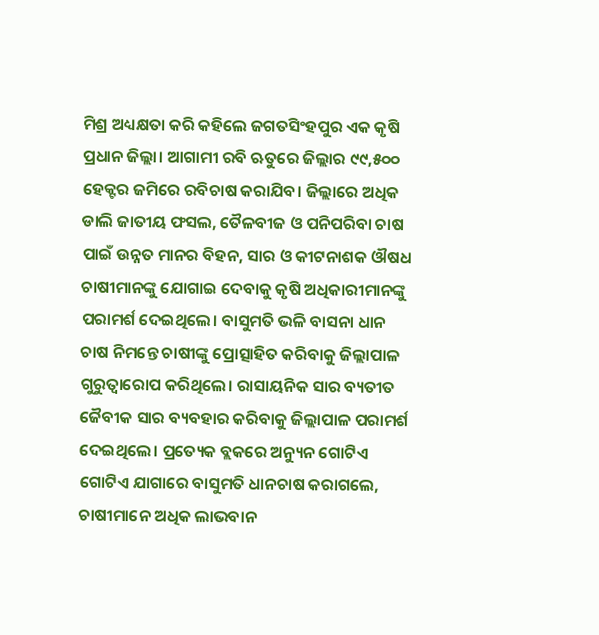ମିଶ୍ର ଅଧ୍ୟକ୍ଷତା କରି କହିଲେ ଜଗତସିଂହପୁର ଏକ କୃଷି ପ୍ରଧାନ ଜିଲ୍ଲା। ଆଗାମୀ ରବି ଋତୁରେ ଜିଲ୍ଲାର ୯୯,୫୦୦ ହେକ୍ଟର ଜମିରେ ରବିଚାଷ କରାଯିବ। ଜିଲ୍ଲାରେ ଅଧିକ ଡାଲି ଜାତୀୟ ଫସଲ, ତୈଳବୀଜ ଓ ପନିପରିବା ଚାଷ ପାଇଁ ଉନ୍ନତ ମାନର ବିହନ, ସାର ଓ କୀଟନାଶକ ଔଷଧ ଚାଷୀମାନଙ୍କୁ ଯୋଗାଇ ଦେବାକୁ କୃଷି ଅଧିକାରୀମାନଙ୍କୁ ପରାମର୍ଶ ଦେଇଥିଲେ। ବାସୁମତି ଭଳି ବାସନା ଧାନ ଚାଷ ନିମନ୍ତେ ଚାଷୀଙ୍କୁ ପ୍ରୋତ୍ସାହିତ କରିବାକୁ ଜିଲ୍ଲାପାଳ ଗୁରୁତ୍ୱାରୋପ କରିଥିଲେ। ରାସାୟନିକ ସାର ବ୍ୟତୀତ ଜୈବୀକ ସାର ବ୍ୟବହାର କରିବାକୁ ଜିଲ୍ଲାପାଳ ପରାମର୍ଶ ଦେଇଥିଲେ। ପ୍ରତ୍ୟେକ ବ୍ଲକରେ ଅନ୍ୟୁନ ଗୋଟିଏ ଗୋଟିଏ ଯାଗାରେ ବାସୁମତି ଧାନଚାଷ କରାଗଲେ, ଚାଷୀମାନେ ଅଧିକ ଲାଭବାନ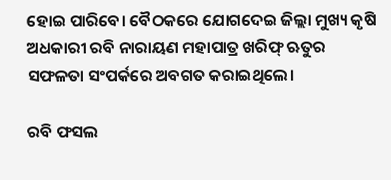ହୋଇ ପାରିବେ। ବୈଠକରେ ଯୋଗଦେଇ ଜିଲ୍ଲା ମୁଖ୍ୟ କୃଷି ଅଧକାରୀ ରବି ନାରାୟଣ ମହାପାତ୍ର ଖରିଫ୍ ଋତୁର ସଫଳତା ସଂପର୍କରେ ଅବଗତ କରାଇଥିଲେ।

ରବି ଫସଲ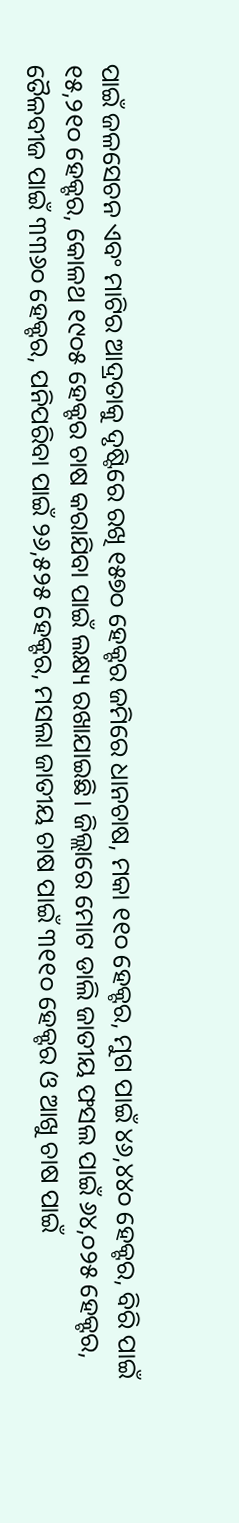ପାଇଁ ଜଳସେଚନ ଏବଂ ମାଟିର ଆଦ୍ରତାକୁ ଦୃଷ୍ଟିରେ ରଖି ୧୫୭୦ ହେକ୍ଟର ଜମିରେ ଧାନଚାଷ, ମକା ୧୧୦ ହେକ୍ଟର, ମୁଗ ପାଇଁ ୪୬,୪୪୦ ହେକ୍ଟର, ବିରି ପାଇଁ ୧୫,୨୧୦ ହେକ୍ଟର, କୋଳଥ ୧୯୦୫ ହେକ୍ଟର ଚାଷ କରାଯିବା ପାଇଁ ଲକ୍ଷ୍ୟ ରଖାଯାଇଛି। ଜିଲ୍ଲାରେ ମୋଟ ଡାଲି ଜାତୀୟ ଫସଲ ପାଇଁ ୬୪,୦୨୫ ହେକ୍ଟର, ତୈଳବୀଜ ପାଇଁ ୩୩୬୦ ହେକ୍ଟର, ପନିପରିବା ପାଇଁ ୨୬,୫୨୫ ହେକ୍ଟର, ମସଲା ଜାତୀୟ ଚାଷ ପାଇଁ ୩୧୧୦ ହେକ୍ଟର ଓ ଆଖୁ ଚାଷ ପାଇଁ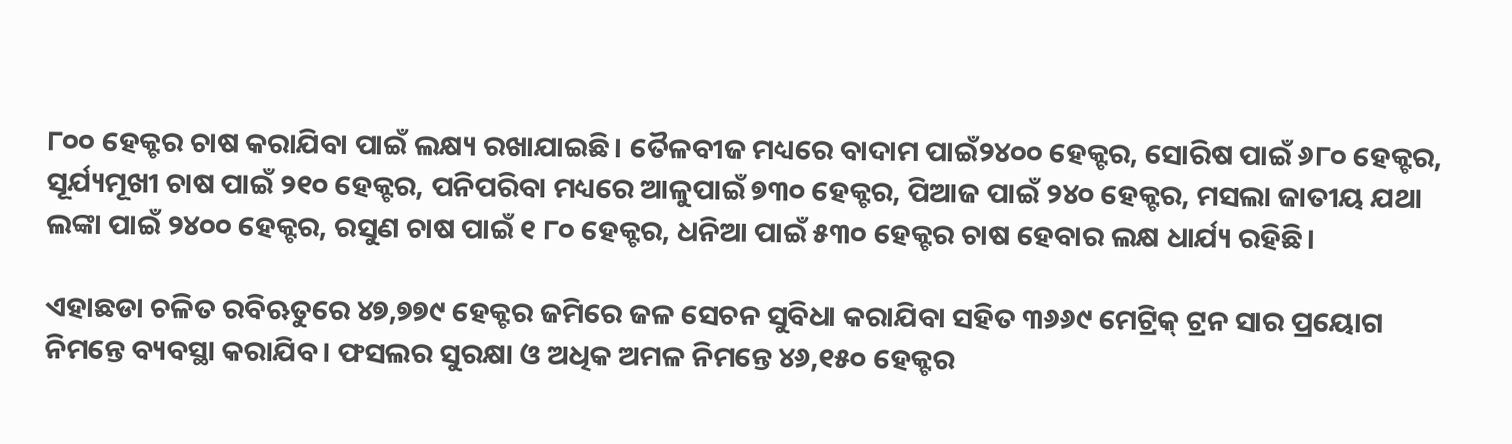୮୦୦ ହେକ୍ଟର ଚାଷ କରାଯିବା ପାଇଁ ଲକ୍ଷ୍ୟ ରଖାଯାଇଛି। ତୈଳବୀଜ ମଧ୍ୟରେ ବାଦାମ ପାଇଁ୨୪୦୦ ହେକ୍ଟର, ସୋରିଷ ପାଇଁ ୬୮୦ ହେକ୍ଟର, ସୂର୍ଯ୍ୟମୂଖୀ ଚାଷ ପାଇଁ ୨୧୦ ହେକ୍ଟର, ପନିପରିବା ମଧ୍ୟରେ ଆଳୁପାଇଁ ୭୩୦ ହେକ୍ଟର, ପିଆଜ ପାଇଁ ୨୪୦ ହେକ୍ଟର, ମସଲା ଜାତୀୟ ଯଥା ଲଙ୍କା ପାଇଁ ୨୪୦୦ ହେକ୍ଟର, ରସୁଣ ଚାଷ ପାଇଁ ୧ ୮୦ ହେକ୍ଟର, ଧନିଆ ପାଇଁ ୫୩୦ ହେକ୍ଟର ଚାଷ ହେବାର ଲକ୍ଷ ଧାର୍ଯ୍ୟ ରହିଛି।

ଏହାଛଡା ଚଳିତ ରବିଋତୁରେ ୪୭,୭୭୯ ହେକ୍ଟର ଜମିରେ ଜଳ ସେଚନ ସୁବିଧା କରାଯିବା ସହିତ ୩୬୬୯ ମେଟ୍ରିକ୍ ଟ୍ରନ ସାର ପ୍ରୟୋଗ ନିମନ୍ତେ ବ୍ୟବସ୍ଥା କରାଯିବ। ଫସଲର ସୁରକ୍ଷା ଓ ଅଧିକ ଅମଳ ନିମନ୍ତେ ୪୬,୧୫୦ ହେକ୍ଟର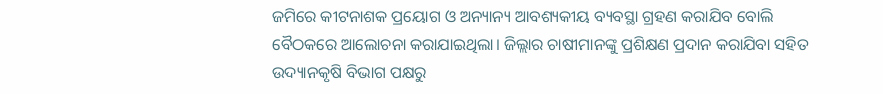ଜମିରେ କୀଟନାଶକ ପ୍ରୟୋଗ ଓ ଅନ୍ୟାନ୍ୟ ଆବଶ୍ୟକୀୟ ବ୍ୟବସ୍ଥା ଗ୍ରହଣ କରାଯିବ ବୋଲି ବୈଠକରେ ଆଲୋଚନା କରାଯାଇଥିଲା। ଜିଲ୍ଲାର ଚାଷୀମାନଙ୍କୁ ପ୍ରଶିକ୍ଷଣ ପ୍ରଦାନ କରାଯିବା ସହିତ ଉଦ୍ୟାନକୃଷି ବିଭାଗ ପକ୍ଷରୁ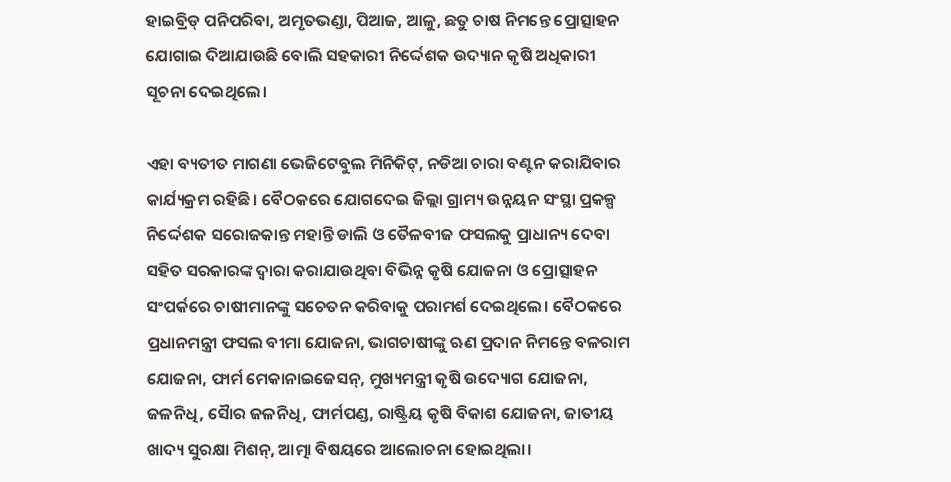ହାଇବ୍ରିଡ୍ ପନିପରିବା, ଅମୃତଭଣ୍ଡା, ପିଆଜ, ଆଳୁ, ଛତୁ ଚାଷ ନିମନ୍ତେ ପ୍ରୋତ୍ସାହନ ଯୋଗାଇ ଦିଆଯାଉଛି ବୋଲି ସହକାରୀ ନିର୍ଦ୍ଦେଶକ ଉଦ୍ୟାନ କୃଷି ଅଧିକାରୀ ସୂଚନା ଦେଇଥିଲେ।

ଏହା ବ୍ୟତୀତ ମାଗଣା ଭେଜିଟେବୁଲ ମିନିକିଟ୍‌, ନଡିଆ ଚାରା ବଣ୍ଟନ କରାଯିବାର କାର୍ଯ୍ୟକ୍ରମ ରହିଛି। ବୈଠକରେ ଯୋଗଦେଇ ଜିଲ୍ଲା ଗ୍ରାମ୍ୟ ଉନ୍ନୟନ ସଂସ୍ଥା ପ୍ରକଳ୍ପ ନିର୍ଦ୍ଦେଶକ ସରୋଜକାନ୍ତ ମହାନ୍ତି ଡାଲି ଓ ତୈଳବୀଜ ଫସଲକୁ ପ୍ରାଧାନ୍ୟ ଦେବା ସହିତ ସରକାରଙ୍କ ଦ୍ୱାରା କରାଯାଉଥିବା ବିଭିନ୍ନ କୃଷି ଯୋଜନା ଓ ପ୍ରୋତ୍ସାହନ ସଂପର୍କରେ ଚାଷୀମାନଙ୍କୁ ସଚେତନ କରିବାକୁ ପରାମର୍ଶ ଦେଇଥିଲେ। ବୈଠକରେ ପ୍ରଧାନମନ୍ତ୍ରୀ ଫସଲ ବୀମା ଯୋଜନା, ଭାଗଚାଷୀଙ୍କୁ ଋଣ ପ୍ରଦାନ ନିମନ୍ତେ ବଳରାମ ଯୋଜନା, ଫାର୍ମ ମେକାନାଇଜେସନ୍‌, ମୁଖ୍ୟମନ୍ତ୍ରୀ କୃଷି ଉଦ୍ୟୋଗ ଯୋଜନା, ଜଳନିଧି, ସୈାର ଜଳନିଧି, ଫାର୍ମପଣ୍ଡ, ରାଷ୍ଟ୍ରିୟ କୃଷି ବିକାଶ ଯୋଜନା, ଜାତୀୟ ଖାଦ୍ୟ ସୁରକ୍ଷା ମିଶନ୍‌, ଆତ୍ମା ବିଷୟରେ ଆଲୋଚନା ହୋଇଥିଲା।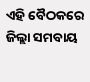ଏହି ବୈଠକରେ ଜିଲ୍ଲା ସମବାୟ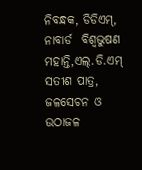ନିବନ୍ଧକ, ଡିଡିଏମ୍‌, ନାବାର୍ଡ  ବିଶ୍ୱଭୁଷଣ ମହାନ୍ତି,ଏଲ୍‌.ଡି.ଏମ୍ ସତୀଶ ପାତ୍ର, ଜଳସେଚନ ଓ ଉଠାଜଳ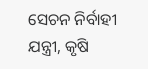ସେଚନ ନିର୍ବାହୀ ଯନ୍ତ୍ରୀ, କୃଷି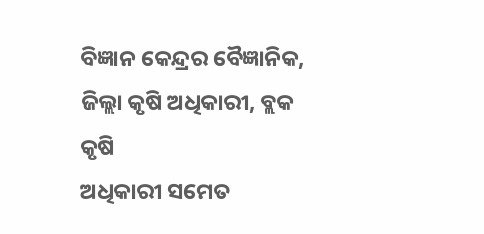ବିଜ୍ଞାନ କେନ୍ଦ୍ରର ବୈଜ୍ଞାନିକ, ଜିଲ୍ଲା କୃଷି ଅଧିକାରୀ, ବ୍ଲକ କୃଷି
ଅଧିକାରୀ ସମେତ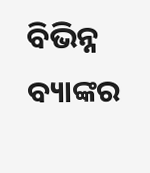ବିଭିନ୍ନ ବ୍ୟାଙ୍କର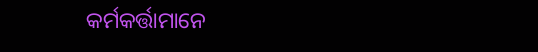କର୍ମକର୍ତ୍ତାମାନେ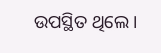ଉପସ୍ଥିତ ଥିଲେ।